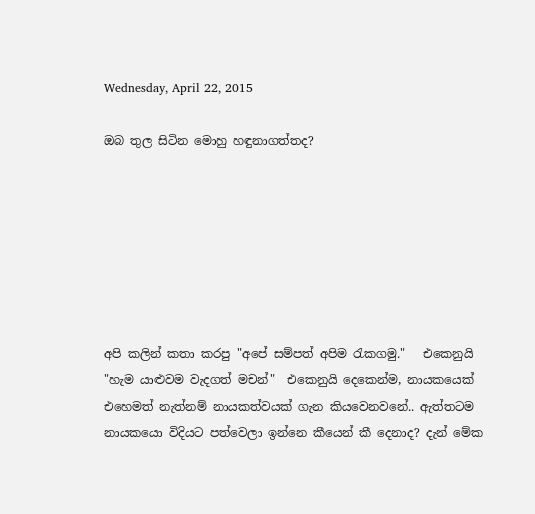Wednesday, April 22, 2015

ඔබ තුල සිටින මොහු හඳුනාගත්තද?







අපි කලින් කතා කරපු "අපේ සම්පත් අපිම රැකගමු."   එකෙනුයි "හැම යාළුවම වැදගත් මචන්"  එකෙනුයි දෙකෙන්ම, නායකයෙක් එහෙමත් නැත්නම් නායකත්වයක් ගැන කියවෙනවනේ.. ඇත්තටම නායකයො විදියට පත්වෙලා ඉන්නෙ කීයෙන් කී දෙනාද? දැන් මේක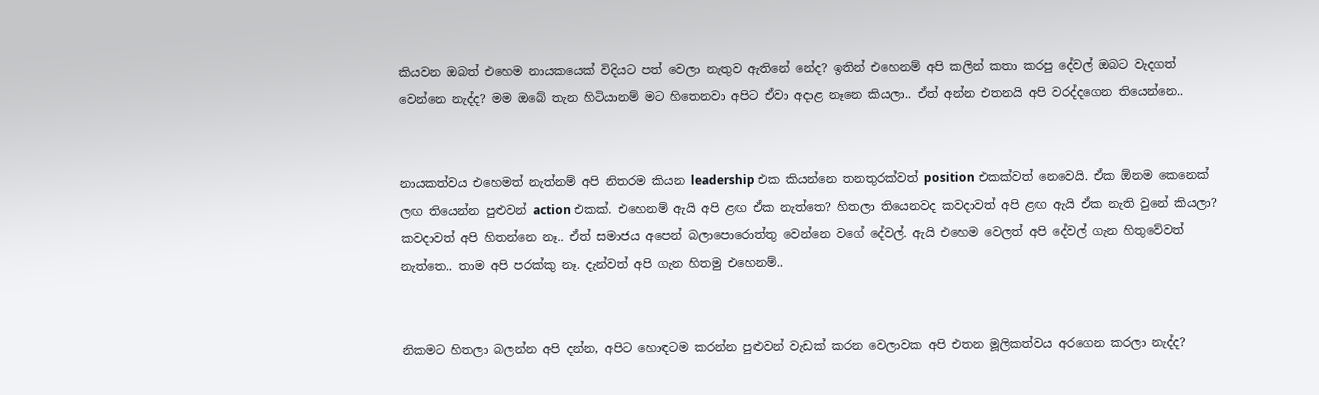කියවන ඔබත් එහෙම නායකයෙක් විදියට පත් වෙලා නැතුව ඇතිනේ නේද? ඉතින් එහෙනම් අපි කලින් කතා කරපු දේවල් ඔබට වැදගත් වෙන්නෙ නැද්ද? මම ඔබේ තැන හිටියානම් මට හිතෙනවා අපිට ඒවා අදාළ නෑනෙ කියලා.. ඒත් අන්න එතනයි අපි වරද්දගෙන තියෙන්නෙ..


නායකත්වය එහෙමත් නැත්නම් අපි නිතරම කියන leadership එක කියන්නෙ තනතුරක්වත් position එකක්වත් නෙවෙයි. ඒක ඕනම කෙනෙක් ලඟ තියෙන්න පුළුවන් action එකක්. එහෙනම් ඇයි අපි ළඟ ඒක නැත්තෙ? හිතලා තියෙනවද කවදාවත් අපි ළඟ ඇයි ඒක නැති වුනේ කියලා? කවදාවත් අපි හිතන්නෙ නෑ.. ඒත් සමාජය අපෙන් බලාපොරොත්තු වෙන්නෙ වගේ දේවල්. ඇයි එහෙම වෙලත් අපි දේවල් ගැන හිතුවේවත් නැත්තෙ.. තාම අපි පරක්කු නෑ. දැන්වත් අපි ගැන හිතමු එහෙනම්..


නිකමට හිතලා බලන්න අපි දන්න, අපිට හොඳටම කරන්න පුළුවන් වැඩක් කරන වෙලාවක අපි එතන මූලිකත්වය අරගෙන කරලා නැද්ද?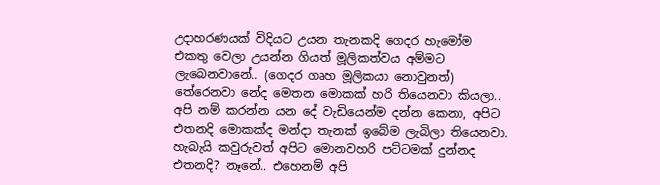උදාහරණයක් විදියට උයන තැනකදි ගෙදර හැමෝම එකතු වෙලා උයන්න ගියත් මූලිකත්වය අම්මට ලැබෙනවානේ.. (ගෙදර ගෘහ මූලිකයා නොවුනත්) තේරෙනවා නේද මෙතන මොකක් හරි තියෙනවා කියලා.. අපි නම් කරන්න යන දේ වැඩියෙන්ම දන්න කෙනා, අපිට එතනදි මොකක්ද මන්දා තැනක් ඉබේම ලැබිලා තියෙනවා. හැබැයි කවුරුවත් අපිට මොනවහරි පට්ටමක් දුන්නද එතනදි? නෑනේ.. එහෙනම් අපි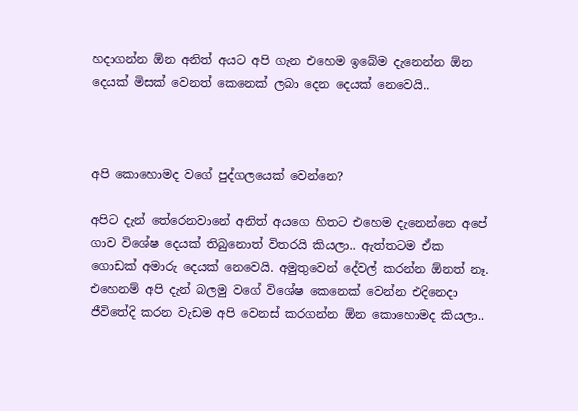හදාගන්න ඕන අනිත් අයට අපි ගැන එහෙම ඉබේම දැනෙන්න ඕන දෙයක් මිසක් වෙනත් කෙනෙක් ලබා දෙන දෙයක් නෙවෙයි..



අපි කොහොමද වගේ පුද්ගලයෙක් වෙන්නෙ‍?

අපිට දැන් තේරෙනවානේ අනිත් අයගෙ හිතට එහෙම දැනෙන්නෙ අපේ ගාව විශේෂ දෙයක් තිබුනොත් විතරයි කියලා.. ඇත්තටම ඒක ගොඩක් අමාරු දෙයක් නෙවෙයි. අමුතුවෙන් දේවල් කරන්න ඕනත් නෑ. එහෙනම් අපි දැන් බලමු වගේ විශේෂ කෙනෙක් වෙන්න එදිනෙදා ජීවිතේදි කරන වැඩම අපි වෙනස් කරගන්න ඕන කොහොමද කියලා..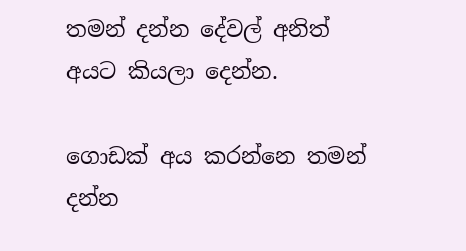තමන් දන්න දේවල් අනිත් අයට කියලා දෙන්න.

ගොඩක් අය කරන්නෙ තමන් දන්න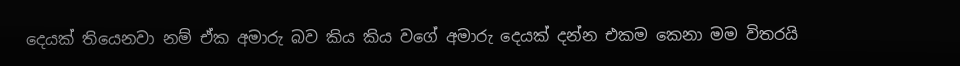දෙයක් තියෙනවා නම් ඒක අමාරු බව කිය කිය වගේ අමාරු දෙයක් දන්න එකම කෙනා මම විතරයි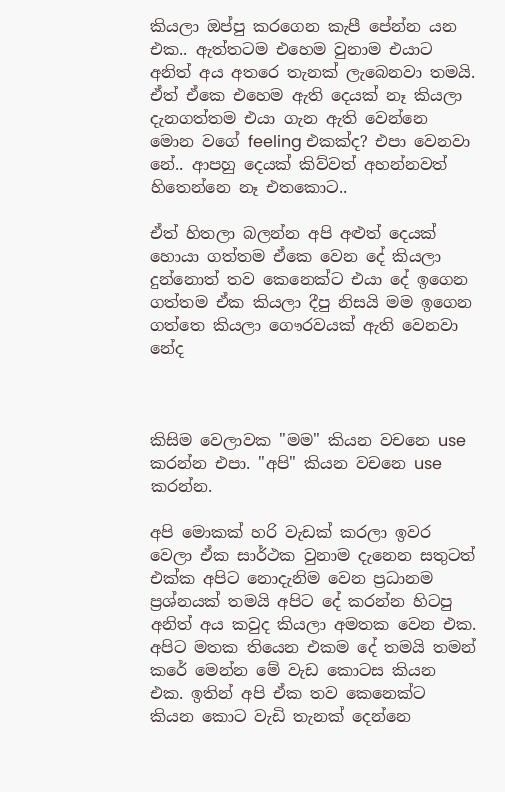කියලා ඔප්පු කරගෙන කැපී පේන්න යන එක.. ඇත්තටම එහෙම වුනාම එයාට අනිත් අය අතරෙ තැනක් ලැබෙනවා තමයි. ඒත් ඒකෙ එහෙම ඇති දෙයක් නෑ කියලා දැනගත්තම එයා ගැන ඇති වෙන්නෙ මොන වගේ feeling එකක්ද? එපා වෙනවා නේ.. ආපහු දෙයක් කිව්වත් අහන්නවත් හිතෙන්නෙ නෑ එතකොට..

ඒත් හිතලා බලන්න අපි අළුත් දෙයක් හොයා ගත්තම ඒකෙ වෙන දේ කියලා දුන්නොත් තව කෙනෙක්ට එයා දේ ඉගෙන ගත්තම ඒක කියලා දීපු නිසයි මම ඉගෙන ගත්තෙ කියලා ගෞරවයක් ඇති වෙනවා නේද



කිසිම වෙලාවක "මම" කියන වචනෙ use කරන්න එපා. "අපි" කියන වචනෙ use කරන්න.

අපි මොකක් හරි වැඩක් කරලා ඉවර වෙලා ඒක සාර්ථක වුනාම දැනෙන සතුටත් එක්ක අපිට නොදැනිම වෙන ප්‍රධානම ප්‍රශ්නයක් තමයි අපිට දේ කරන්න හිටපු අනිත් අය කවුද කියලා අමතක වෙන එක. අපිට මතක තියෙන එකම දේ තමයි තමන් කරේ මෙන්න මේ වැඩ කොටස කියන එක. ඉතින් අපි ඒක තව කෙනෙක්ට කියන කොට වැඩි තැනක් දෙන්නෙ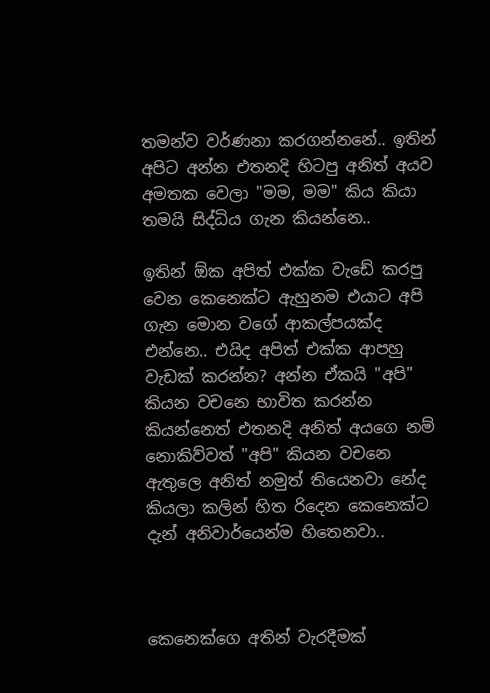තමන්ව වර්ණනා කරගන්නනේ.. ඉතින් අපිට අන්න එතනදි හිටපු අනිත් අයව අමතක වෙලා "මම, මම" කිය කියා තමයි සිද්ධිය ගැන කියන්නෙ..

ඉතින් ඕක අපිත් එක්ක වැඩේ කරපු වෙන කෙනෙක්ට ඇහුනම එයාට අපි ගැන මොන වගේ ආකල්පයක්ද එන්නෙ.. එයිද අපිත් එක්ක ආපහු වැඩක් කරන්න? අන්න ඒකයි "අපි" කියන වචනෙ භාවිත කරන්න කියන්නෙත් එතනදි අනිත් අයගෙ නම් නොකිව්වත් "අපි" කියන වචනෙ ඇතුලෙ අනිත් නමුත් තියෙනවා නේද කියලා කලින් හිත රිදෙන කෙනෙක්ට දැන් අනිවාර්යෙන්ම හිතෙනවා..



කෙනෙක්ගෙ අතින් වැරදීමක්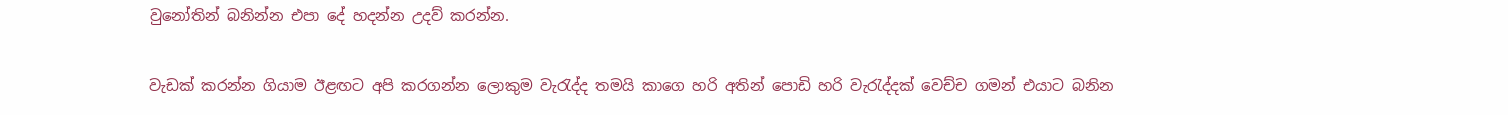වුනෝතින් බනින්න එපා දේ හදන්න උදව් කරන්න.

වැඩක් කරන්න ගියාම ඊළඟට අපි කරගන්න ලොකුම වැරැද්ද තමයි කාගෙ හරි අතින් පොඩි හරි වැරැද්දක් වෙච්ච ගමන් එයාට බනින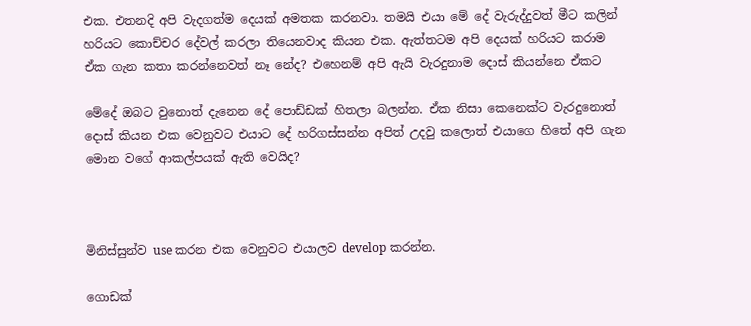එක. එතනදි අපි වැදගත්ම දෙයක් අමතක කරනවා. තමයි එයා මේ දේ වැරුද්දුවත් මීට කලින් හරියට කොච්චර දේවල් කරලා තියෙනවාද කියන එක. ඇත්තටම අපි දෙයක් හරියට කරාම ඒක ගැන කතා කරන්නෙවත් නෑ නේද? එහෙනම් අපි ඇයි වැරදුනාම දොස් කියන්නෙ ඒකට

මේදේ ඔබට වුනොත් දැනෙන දේ පොඩ්ඩක් හිතලා බලන්න. ඒක නිසා කෙනෙක්ට වැරදුනොත් දොස් කියන එක වෙනුවට එයාට දේ හරිගස්සන්න අපිත් උදවු කලොත් එයාගෙ හිතේ අපි ගැන මොන වගේ ආකල්පයක් ඇති වෙයිද?



මිනිස්සුන්ව use කරන එක වෙනුවට එයාලව develop කරන්න.

ගොඩක්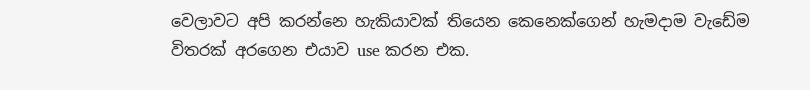වෙලාවට අපි කරන්නෙ හැකියාවක් තියෙන කෙනෙක්ගෙන් හැමදාම වැඩේම විතරක් අරගෙන එයාව use කරන එක.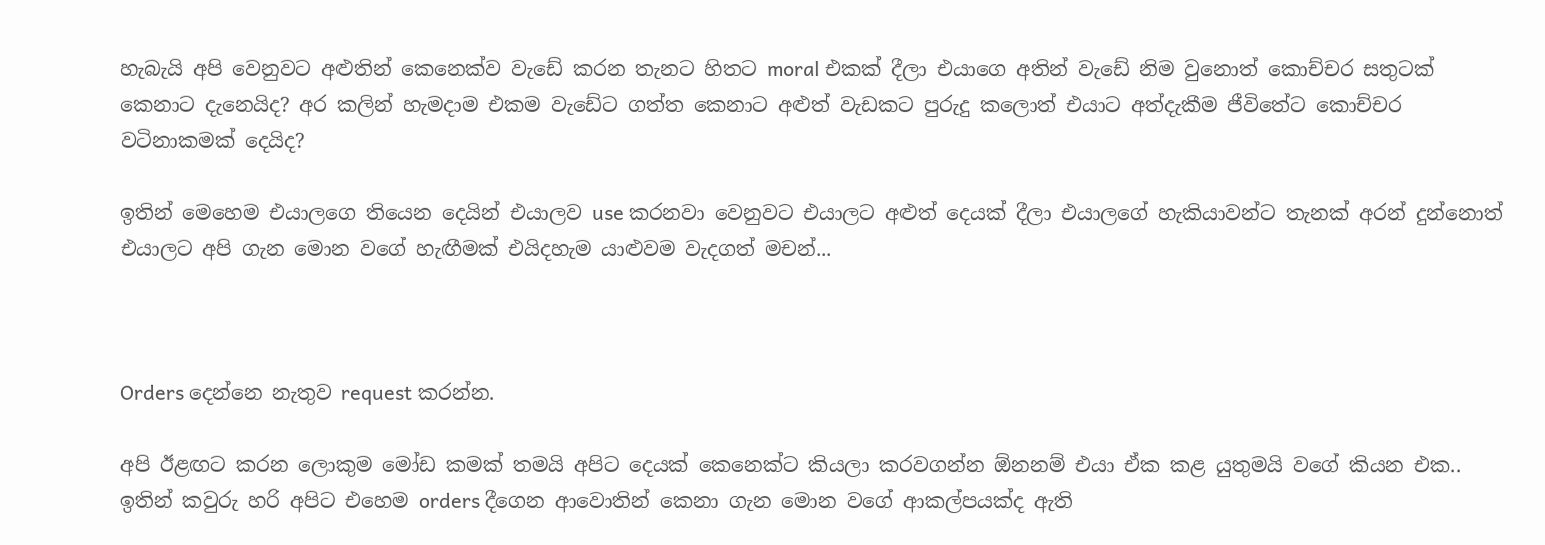හැබැයි අපි වෙනුවට අළුතින් කෙනෙක්ව වැඩේ කරන තැනට හිතට moral එකක් දීලා එයාගෙ අතින් වැඩේ නිම වුනොත් කොච්චර සතුටක් කෙනාට දැනෙයිද? අර කලින් හැමදාම එකම වැඩේට ගත්ත කෙනාට අළුත් වැඩකට පුරුදු කලොත් එයාට අත්දැකීම ජීවිතේට කොච්චර වටිනාකමක් දෙයිද?

ඉතින් මෙහෙම එයාලගෙ තියෙන දෙයින් එයාලව use කරනවා වෙනුවට එයාලට අළුත් දෙයක් දීලා එයාලගේ හැකියාවන්ට තැනක් අරන් දුන්නොත් එයාලට අපි ගැන මොන වගේ හැඟීමක් එයිදහැම යාළුවම වැදගත් මචන්...



Orders දෙන්නෙ නැතුව request කරන්න.

අපි ඊළඟට කරන ලොකුම මෝඩ කමක් තමයි අපිට දෙයක් කෙනෙක්ට කියලා කරවගන්න ඕනනම් එයා ඒක කළ යුතුමයි වගේ කියන එක.. ඉතින් කවුරු හරි අපිට එහෙම orders දීගෙන ආවොතින් කෙනා ගැන මොන වගේ ආකල්පයක්ද ඇති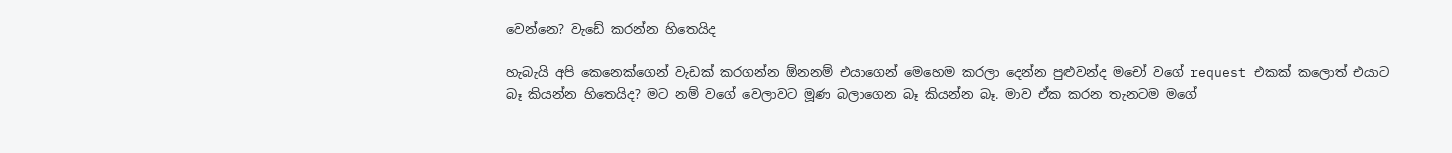වෙන්නෙ? වැඩේ කරන්න හිතෙයිද

හැබැයි අපි කෙනෙක්ගෙන් වැඩක් කරගන්න ඕනනම් එයාගෙන් මෙහෙම කරලා දෙන්න පුළුවන්ද මචෝ වගේ request එකක් කලොත් එයාට බෑ කියන්න හිතෙයිද? මට නම් වගේ වෙලාවට මූණ බලාගෙන බෑ කියන්න බෑ. මාව ඒක කරන තැනටම මගේ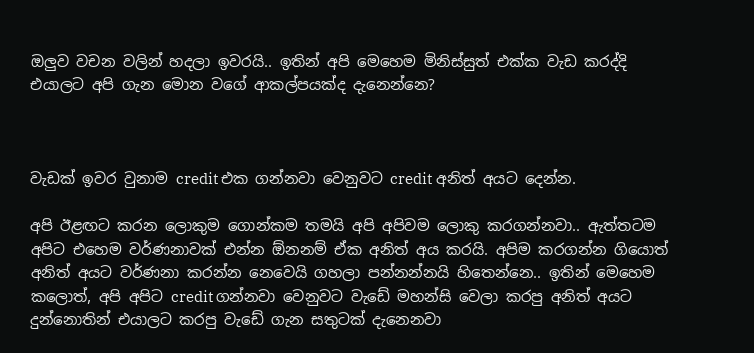ඔලුව වචන වලින් හදලා ඉවරයි.. ඉතින් අපි මෙහෙම මිනිස්සුත් එක්ක වැඩ කරද්දි එයාලට අපි ගැන මොන වගේ ආකල්පයක්ද දැනෙන්නෙ?



වැඩක් ඉවර වුනාම credit එක ගන්නවා වෙනුවට credit අනිත් අයට දෙන්න.

අපි ඊළඟට කරන ලොකුම ගොන්කම තමයි අපි අපිවම ලොකු කරගන්නවා.. ඇත්තටම අපිට එහෙම වර්ණනාවක් එන්න ඕනනම් ඒක අනිත් අය කරයි. අපිම කරගන්න ගියොත් අනිත් අයට වර්ණනා කරන්න නෙවෙයි ගහලා පන්නන්නයි හිතෙන්නෙ.. ඉතින් මෙහෙම කලොත්, අපි අපිට credit ගන්නවා වෙනුවට වැඩේ මහන්සි වෙලා කරපු අනිත් අයට දුන්නොතින් එයාලට කරපු වැඩේ ගැන සතුටක් දැනෙනවා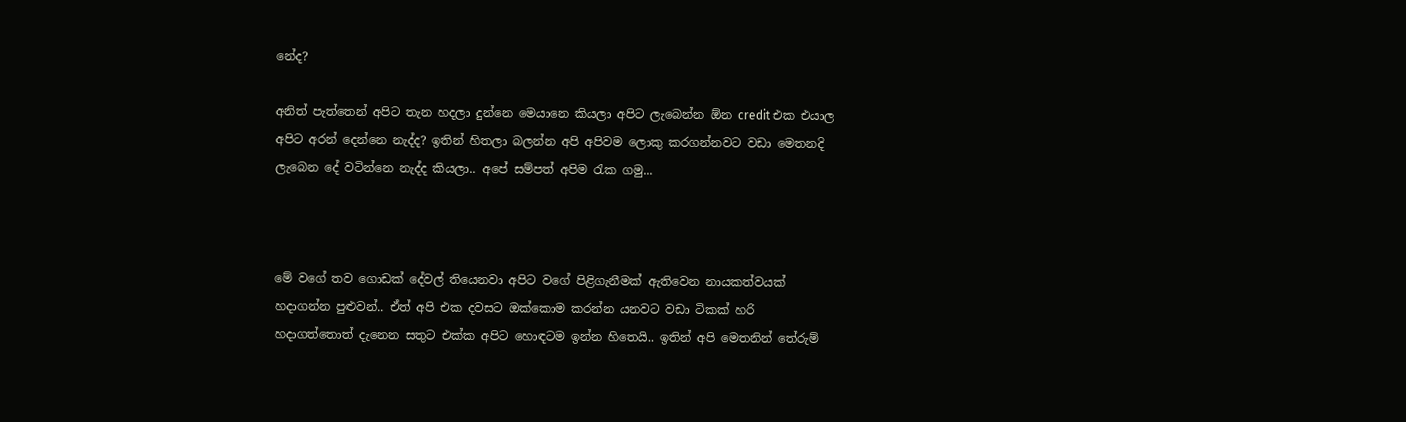නේද?

අනිත් පැත්තෙන් අපිට තැන හදලා දුන්නෙ මෙයානෙ කියලා අපිට ලැබෙන්න ඕන credit එක එයාල අපිට අරන් දෙන්නෙ නැද්ද? ඉතින් හිතලා බලන්න අපි අපිවම ලොකු කරගන්නවට වඩා මෙතනදි ලැබෙන දේ වටින්නෙ නැද්ද කියලා.. අපේ සම්පත් අපිම රැක ගමු...



මේ වගේ තව ගොඩක් දේවල් තියෙනවා අපිට වගේ පිළිගැනීමක් ඇතිවෙන නායකත්වයක් හදාගන්න පුළුවන්.. ඒත් අපි එක දවසට ඔක්කොම කරන්න යනවට වඩා ටිකක් හරි හදාගත්තොත් දැනෙන සතුට එක්ක අපිට හොඳටම ඉන්න හිතෙයි.. ඉතින් අපි මෙතනින් තේරුම්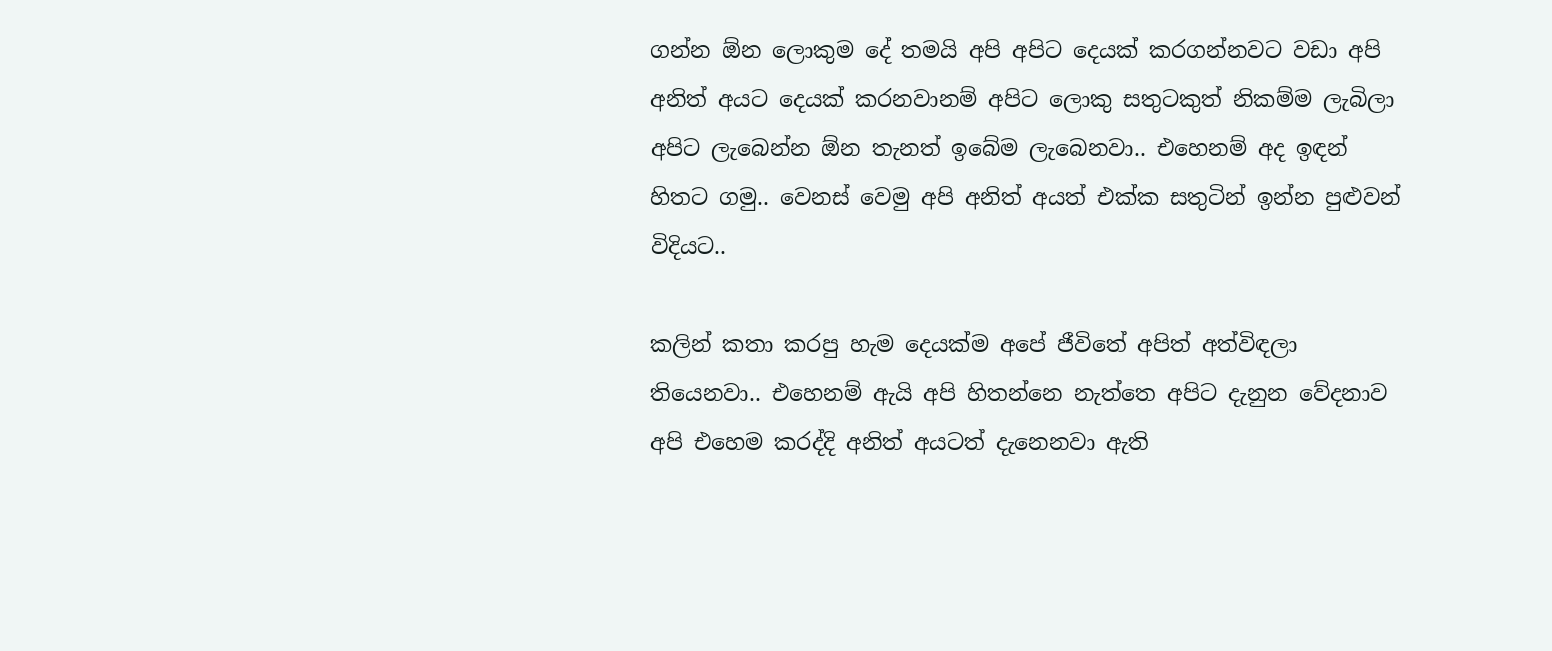ගන්න ඕන ලොකුම දේ තමයි අපි අපිට දෙයක් කරගන්නවට වඩා අපි අනිත් අයට දෙයක් කරනවානම් අපිට ලොකු සතුටකුත් නිකම්ම ලැබිලා අපිට ලැබෙන්න ඕන තැනත් ඉබේම ලැබෙනවා.. එහෙනම් අද ඉඳන් හිතට ගමු.. වෙනස් වෙමු අපි අනිත් අයත් එක්ක සතුටින් ඉන්න පුළුවන් විදියට..

කලින් කතා කරපු හැම දෙයක්ම අපේ ජීවිතේ අපිත් අත්විඳලා තියෙනවා.. එහෙනම් ඇයි අපි හිතන්නෙ නැත්තෙ අපිට දැනුන වේදනාව අපි එහෙම කරද්දි අනිත් අයටත් දැනෙනවා ඇති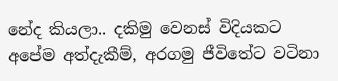නේද කියලා.. දකිමු වෙනස් විදියකට අපේම අත්දැකීම්, අරගමු ජීවිතේට වටිනා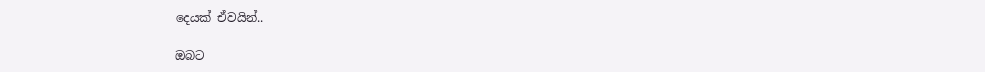දෙයක් ඒවයින්..

ඔබට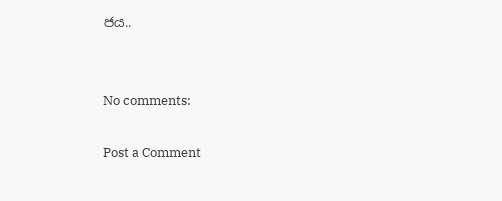ජය..


No comments:

Post a Comment